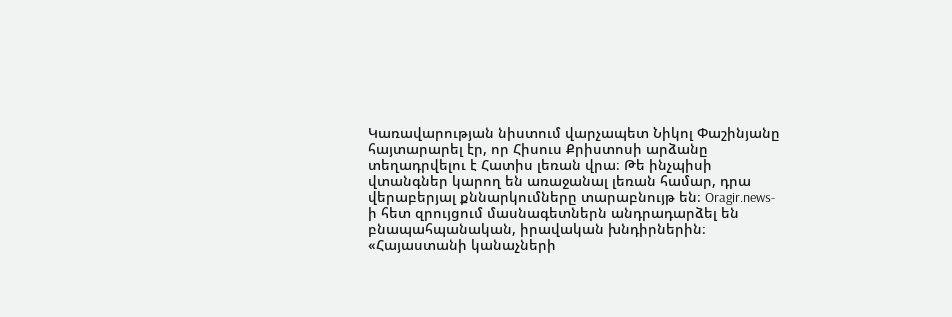Կառավարության նիստում վարչապետ Նիկոլ Փաշինյանը
հայտարարել էր, որ Հիսուս Քրիստոսի արձանը տեղադրվելու է Հատիս լեռան վրա։ Թե ինչպիսի վտանգներ կարող են առաջանալ լեռան համար, դրա վերաբերյալ քննարկումները տարաբնույթ են։ Oragir.news-ի հետ զրույցում մասնագետներն անդրադարձել են բնապահպանական, իրավական խնդիրներին։
«Հայաստանի կանաչների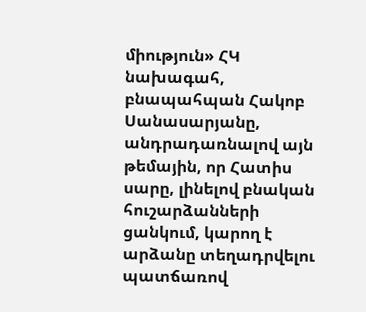միություն» ՀԿ նախագահ, բնապահպան Հակոբ Սանասարյանը, անդրադառնալով այն թեմային, որ Հատիս սարը, լինելով բնական հուշարձանների ցանկում, կարող է արձանը տեղադրվելու պատճառով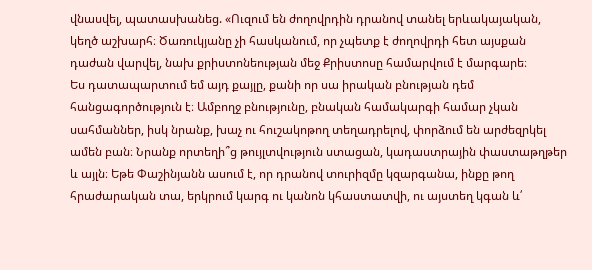վնասվել, պատասխանեց. «Ուզում են ժողովրդին դրանով տանել երևակայական, կեղծ աշխարհ։ Ծառուկյանը չի հասկանում, որ չպետք է ժողովրդի հետ այսքան դաժան վարվել, նախ քրիստոնեության մեջ Քրիստոսը համարվում է մարգարե։
Ես դատապարտում եմ այդ քայլը, քանի որ սա իրական բնության դեմ հանցագործություն է։ Ամբողջ բնությունը, բնական համակարգի համար չկան սահմաններ, իսկ նրանք, խաչ ու հուշակոթող տեղադրելով, փորձում են արժեզրկել ամեն բան։ Նրանք որտեղի՞ց թույլտվություն ստացան, կադաստրային փաստաթղթեր և այլն։ Եթե Փաշինյանն ասում է, որ դրանով տուրիզմը կզարգանա, ինքը թող հրաժարական տա, երկրում կարգ ու կանոն կհաստատվի, ու այստեղ կգան և՛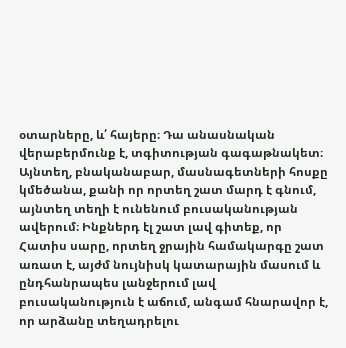օտարները, և՛ հայերը։ Դա անասնական վերաբերմունք է, տգիտության գագաթնակետ։ Այնտեղ, բնականաբար, մասնագետների հոսքը կմեծանա, քանի որ որտեղ շատ մարդ է գնում, այնտեղ տեղի է ունենում բուսականության ավերում։ Ինքներդ էլ շատ լավ գիտեք, որ Հատիս սարը, որտեղ ջրային համակարգը շատ առատ է, այժմ նույնիսկ կատարային մասում և ընդհանրապես լանջերում լավ բուսականություն է աճում, անգամ հնարավոր է, որ արձանը տեղադրելու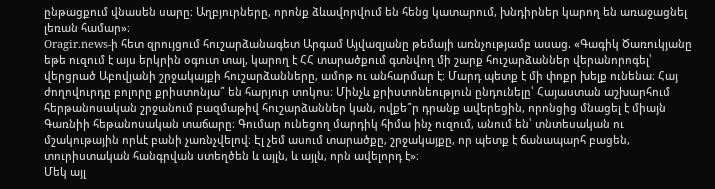ընթացքում վնասեն սարը։ Աղբյուրները, որոնք ձևավորվում են հենց կատարում, խնդիրներ կարող են առաջացնել լեռան համար»։
Oragir.news-ի հետ զրույցում հուշարձանագետ Արգամ Այվազյանը թեմայի առնչությամբ ասաց. «Գագիկ Ծառուկյանը եթե ուզում է այս երկրին օգուտ տալ, կարող է ՀՀ տարածքում գտնվող մի շարք հուշարձաններ վերանորոգել՝ վերցրած Աբովյանի շրջակայքի հուշարձանները, ամոթ ու անհարմար է։ Մարդ պետք է մի փոքր խելք ունենա։ Հայ ժողովուրդը բոլորը քրիստոնյա՞ են հարյուր տոկոս։ Մինչև քրիստոնեություն ընդունելը՝ Հայաստան աշխարհում հերթանոսական շրջանում բազմաթիվ հուշարձաններ կան, ովքե՞ր դրանք ավերեցին, որոնցից մնացել է միայն Գառնիի հեթանոսական տաճարը։ Գումար ունեցող մարդիկ հիմա ինչ ուզում, անում են՝ տնտեսական ու մշակութային որևէ բանի չառնչվելով։ Էլ չեմ ասում տարածքը, շրջակայքը, որ պետք է ճանապարհ բացեն, տուրիստական հանգրվան ստեղծեն և այլն, և այլն, որն ավելորդ է»։
Մեկ այլ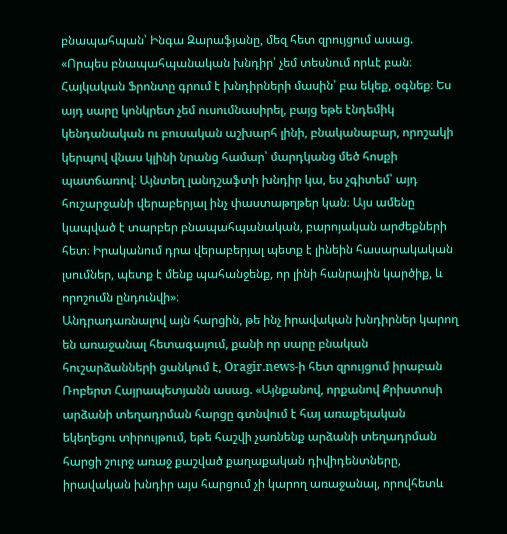բնապահպան՝ Ինգա Զարաֆյանը, մեզ հետ զրույցում ասաց. «Որպես բնապահպանական խնդիր՝ չեմ տեսնում որևէ բան։ Հայկական Ֆրոնտը գրում է խնդիրների մասին՝ բա եկեք, օգնեք։ Ես այդ սարը կոնկրետ չեմ ուսումնասիրել, բայց եթե էնդեմիկ կենդանական ու բուսական աշխարհ լինի, բնականաբար, որոշակի կերպով վնաս կլինի նրանց համար՝ մարդկանց մեծ հոսքի պատճառով։ Այնտեղ լանդշաֆտի խնդիր կա, ես չգիտեմ՝ այդ հուշարջանի վերաբերյալ ինչ փաստաթղթեր կան։ Այս ամենը կապված է տարբեր բնապահպանական, բարոյական արժեքների հետ։ Իրականում դրա վերաբերյալ պետք է լինեին հասարակական լսումներ, պետք է մենք պահանջենք, որ լինի հանրային կարծիք, և որոշումն ընդունվի»։
Անդրադառնալով այն հարցին, թե ինչ իրավական խնդիրներ կարող են առաջանալ հետագայում, քանի որ սարը բնական հուշարձանների ցանկում է, Oragir.news-ի հետ զրույցում իրաբան Ռոբերտ Հայրապետյանն ասաց. «Այնքանով, որքանով Քրիստոսի արձանի տեղադրման հարցը գտնվում է հայ առաքելական եկեղեցու տիրույթում, եթե հաշվի չառնենք արձանի տեղադրման հարցի շուրջ առաջ քաշված քաղաքական դիվիդենտները, իրավական խնդիր այս հարցում չի կարող առաջանալ, որովհետև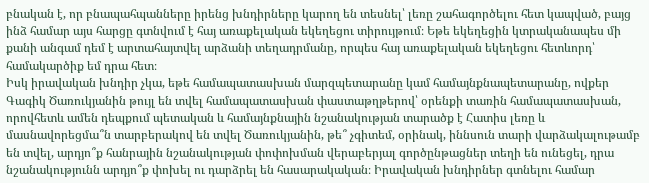բնական է, որ բնապահպանները իրենց խնդիրները կարող են տեսնել՝ լեռը շահագործելու հետ կապված, բայց ինձ համար այս հարցը գտնվում է հայ առաքելական եկեղեցու տիրույթում։ Եթե եկեղեցին կտրականապես մի քանի անգամ դեմ է արտահայտվել արձանի տեղադրմանը, որպես հայ առաքելական եկեղեցու հետևորդ՝ համակարծիք եմ դրա հետ։
Իսկ իրավական խնդիր չկա, եթե համապատասխան մարզպետարանը կամ համայնքնապետարանը, ովքեր Գագիկ Ծառուկյանին թույլ են տվել համապատասխան փաստաթղթերով՝ օրենքի տառին համապատասխան, որովհետև ամեն դեպքում պետական և համայնքնային նշանակության տարածք է Հատիս լեռը և մասնավորեցմա՞ն տարբերակով են տվել Ծառուկյանին, թե՞ չգիտեմ, օրինակ, իննսուն տարի վարձակալութամբ են տվել, արդյո՞ք հանրային նշանակության փոփոխման վերաբերյալ գործընթացներ տեղի են ունեցել, դրա նշանակությունն արդյո՞ք փոխել ու դարձրել են հասարակական։ Իրավական խնդիրներ գտնելու համար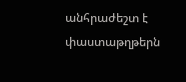անհրաժեշտ է փաստաթղթերն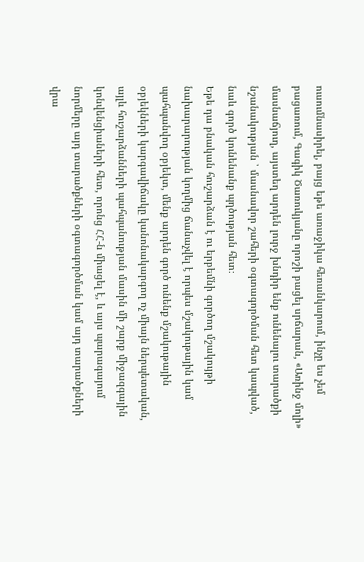ուսումնասիրել, բայց եթե առաջիկա հեռանկարում, ինչը ես չեմ բացառում, Գագիկ Ծառուկյանը որոշի բացել սրճարան, «Առինջ մոլի» մասնաճյուղ, այստեղ արդեն լուրջ խնդիր ենք ունենալու տարածքի նշանակության ՝ մասնավոր շահերի օգտագործման հետ կապված, նաև գործ կունենանք պղծության հետ։
Եթե դա բնական հուշարձան է ու երբեմնի գործող մշակույթի նախարարության կողմից ճանաչվել է որպես մշակութային կամ պահպանվող օբյեկտ, մենք արդեն գործ ունենք մշակութային օբյեկների կարգավիճակը կանոնակարգող ոչ միայն ներպետական, այլև հուշարձանների պահպանության մասին մի շարք միջազգային կոնվենցիաների հետ, որոնց ՀՀ-ն միացել է, և այս պարագայում նորմերը այդ տարածքների օգտագործման կամ այդ տարածքների վրա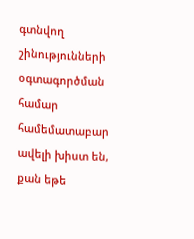գտնվող շինությունների օգտագործման համար համեմատաբար ավելի խիստ են, քան եթե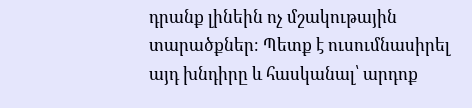դրանք լինեին ոչ մշակութային տարածքներ։ Պետք է ուսումնասիրել այդ խնդիրը և հասկանալ՝ արդոք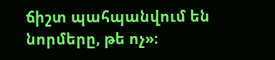ճիշտ պահպանվում են նորմերը, թե ոչ»։